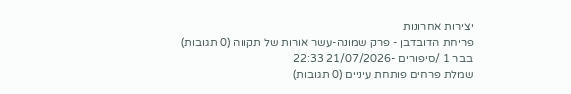יצירות אחרונות
פריחת הדובדבן - פרק שמונה-עשר אורות של תקווה (0 תגובות)
בבר 1 /סיפורים -21/07/2026 22:33
שמלת פרחים פותחת עיניים (0 תגובות)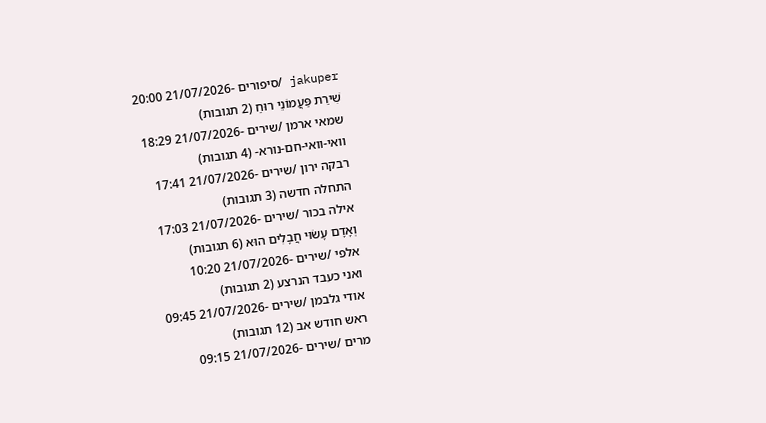jakuper /סיפורים -21/07/2026 20:00
שִׁירַת פַּעֲמוֹנֵי רוּחַ (2 תגובות)
שמאי ארמן /שירים -21/07/2026 18:29
וואי-וואי-חם-נורא- (4 תגובות)
רבקה ירון /שירים -21/07/2026 17:41
התחלה חדשה (3 תגובות)
אילה בכור /שירים -21/07/2026 17:03
וְאָדָם עָשׂוּי חֲבָלִים הוּא (6 תגובות)
אלפי /שירים -21/07/2026 10:20
ואני כעבד הנרצע (2 תגובות)
אודי גלבמן /שירים -21/07/2026 09:45
ראש חודש אב (12 תגובות)
מרים /שירים -21/07/2026 09:15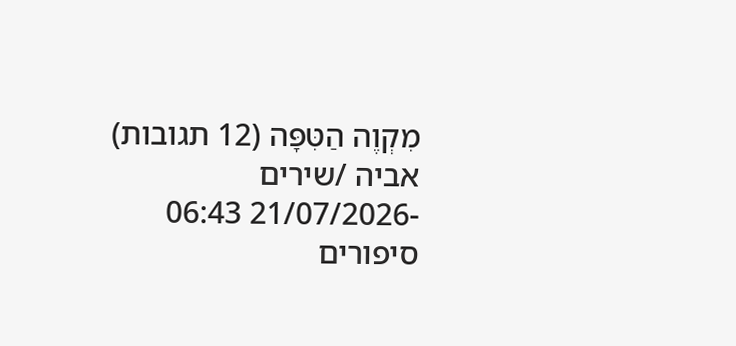מִקְוֶה הַטִּפָּה (12 תגובות)
אביה /שירים -21/07/2026 06:43
סיפורים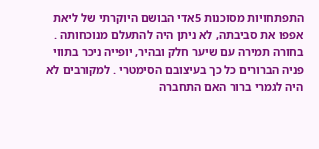התפתחויות מסוכנות 5אדי הבושם היוקרתי של ליאת אפפו את סביבתה, לא ניתן היה להתעלם מנוכחותה . בחורה תמירה עם שיער חלק ובהיר, יופייה ניכר בתווי פניה הברורים כל כך בעיצובם הסימטרי . למקורבים לא היה לגמרי ברור האם התחברה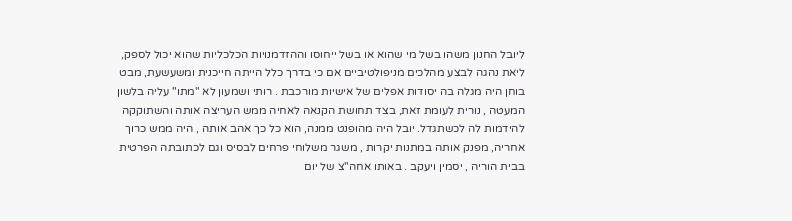ליובל החנון משהו בשל מי שהוא או בשל ייחוסו וההזדמנויות הכלכליות שהוא יכול לספק, ליאת נהגה לבצע מהלכים מניפולטיביים אם כי בדרך כלל הייתה חייכנית ומשעשעת, מבט בוחן היה מגלה בה יסודות אפלים של אישיות מורכבת . רותי ושמעון לא "מתו" עליה בלשון המעטה , נורית לעומת זאת, בצד תחושת הקנאה לאחיה ממש העריצה אותה והשתוקקה להידמות לה לכשתגדל. יובל היה מהופנט ממנה, הוא כל כך אהב אותה , היה ממש כרוך אחריה, מפנק אותה במתנות יקרות , משגר משלוחי פרחים לבסיס וגם לכתובתה הפרטית בבית הוריה , יסמין ויעקב . באותו אחה"צ של יום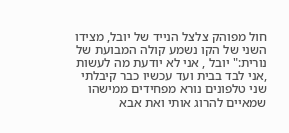חול מפוהק צלצל הנייד של יובל, מצידו השני של הקו נשמע קולה המבועת של נורית:" יובל , אני לא יודעת מה לעשות ,אני לבד בבית ועד עכשיו כבר קיבלתי שני טלפונים נורא מפחידים ממישהו שמאיים להרוג אותי ואת אבא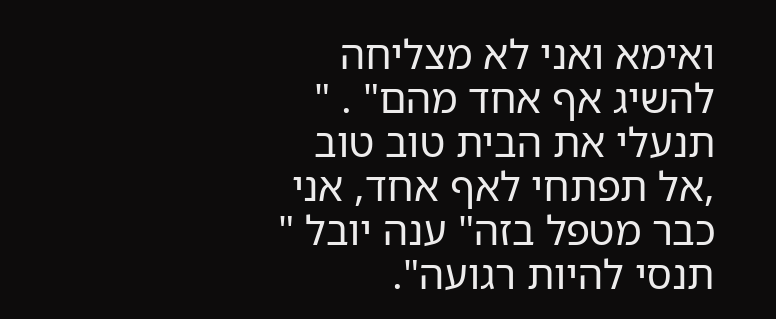ואימא ואני לא מצליחה להשיג אף אחד מהם" . " תנעלי את הבית טוב טוב ,אל תפתחי לאף אחד, אני כבר מטפל בזה" ענה יובל " תנסי להיות רגועה".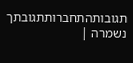תגובותהתחברותתגובתך נשמרה |